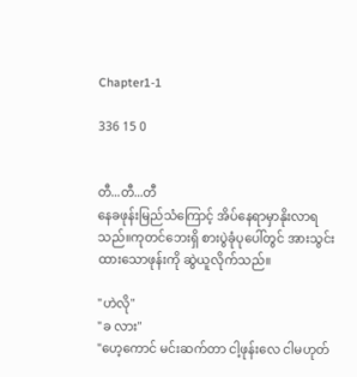Chapter1-1

336 15 0


တီ...တီ...တီ
နေခဖုန်းမြည်သံကြောင့် အိပ်နေရာမှာနိုးလာရသည်။ကုတင်ဘေးရှိ စားပွဲခုံပုပေါ်တွင် အားသွင်းထားသောဖုန်းကို ဆွဲယူလိုက်သည်။

"ဟဲလို"
"ခ လား"
"ဟေ့ကောင် မင်းဆက်တာ ငါ့ဖုန်းလေ ငါမဟုတ်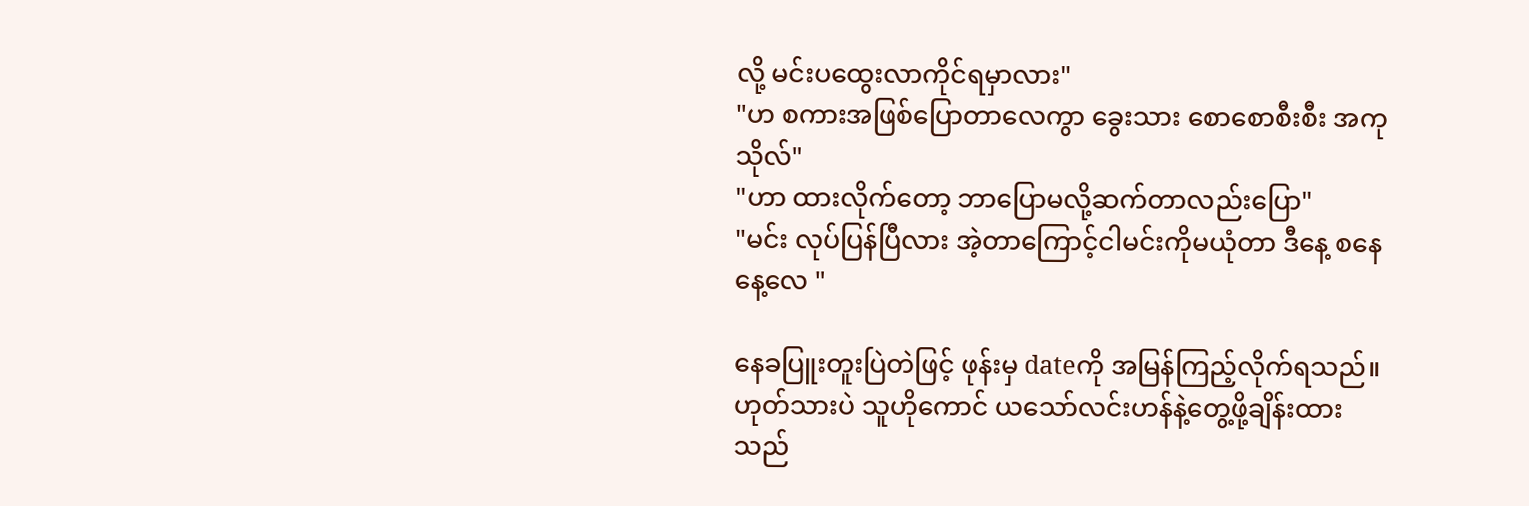လို့ မင်းပထွေးလာကိုင်ရမှာလား"
"ဟ စကားအဖြစ်ပြောတာလေကွာ ခွေးသား စောစောစီးစီး အကုသိုလ်"
"ဟာ ထားလိုက်တော့ ဘာပြောမလို့ဆက်တာလည်းပြော"
"မင်း လုပ်ပြန်ပြီလား အဲ့တာကြောင့်ငါမင်းကိုမယုံတာ ဒီနေ့ စနေနေ့လေ "

နေခပြူးတူးပြဲတဲဖြင့် ဖုန်းမှ dateကို အမြန်ကြည့်လိုက်ရသည်။ဟုတ်သားပဲ သူဟိုကောင် ယသော်လင်းဟန်နဲ့တွေ့ဖို့ချိန်းထားသည်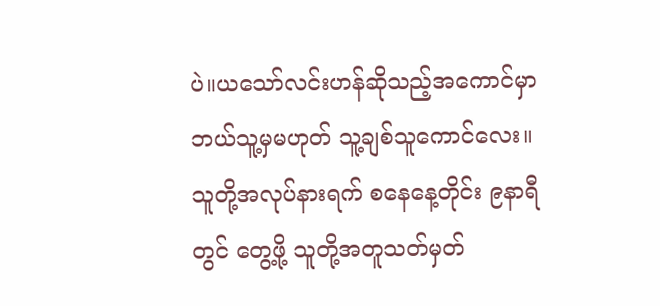ပဲ။ယသော်လင်းဟန်ဆိုသည့်အကောင်မှာ ဘယ်သူ့မှမဟုတ် သူ့ချစ်သူကောင်လေး။သူတို့အလုပ်နားရက် စနေနေ့တိုင်း ၉နာရီတွင် တွေ့ဖို့ သူတို့အတူသတ်မှတ်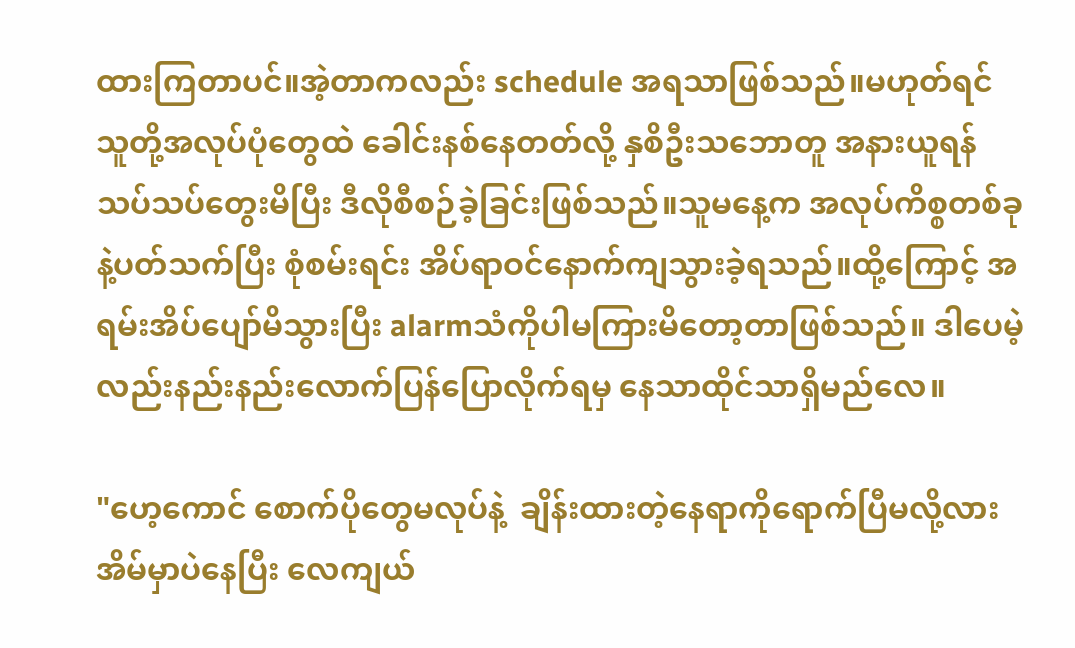ထားကြတာပင်။အဲ့တာကလည်း schedule အရသာဖြစ်သည်။မဟုတ်ရင်သူတို့အလုပ်ပုံတွေထဲ ခေါင်းနစ်နေတတ်လို့ နှစိဦးသဘောတူ အနားယူရန်သပ်သပ်တွေးမိပြီး ဒီလိုစီစဉ်ခဲ့ခြင်းဖြစ်သည်။သူမနေ့က အလုပ်ကိစ္စတစ်ခုနဲ့ပတ်သက်ပြီး စုံစမ်းရင်း အိပ်ရာဝင်နောက်ကျသွားခဲ့ရသည်။ထို့ကြောင့် အရမ်းအိပ်ပျော်မိသွားပြီး alarmသံကိုပါမကြားမိတော့တာဖြစ်သည်။ ဒါပေမဲ့လည်းနည်းနည်းလောက်ပြန်ပြောလိုက်ရမှ နေသာထိုင်သာရှိမည်လေ။

"ဟေ့ကောင် စောက်ပိုတွေမလုပ်နဲ့  ချိန်းထားတဲ့နေရာကိုရောက်ပြီမလို့လား အိမ်မှာပဲနေပြီး လေကျယ်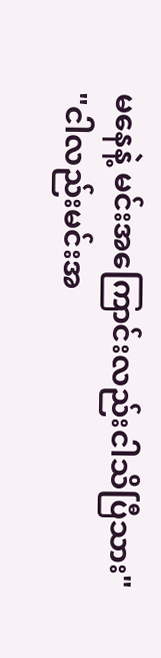မနေနဲ့ မင်းအကြောင်းလည်းငါသိပြီသား"
"ငါလည်းမင်းအ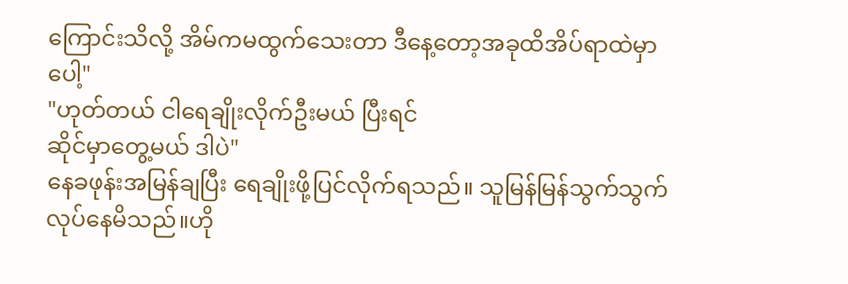ကြောင်းသိလို့ အိမ်ကမထွက်သေးတာ ဒီနေ့တော့အခုထိအိပ်ရာထဲမှာပေါ့"
"ဟုတ်တယ် ငါရေချိုးလိုက်ဦးမယ် ပြီးရင်
ဆိုင်မှာတွေ့မယ် ဒါပဲ"
နေခဖုန်းအမြန်ချပြီး ရေချိုးဖို့ပြင်လိုက်ရသည်။ သူမြန်မြန်သွက်သွက်လုပ်နေမိသည်။ဟို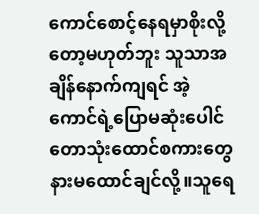ကောင်စောင့်နေရမှာစိုးလို့တော့မဟုတ်ဘူး သူသာအချိန်နောက်ကျရင် အဲ့ကောင်ရဲ့ပြောမဆုံးပေါင် တောသုံးထောင်စကားတွေနားမထောင်ချင်လို့။သူရေ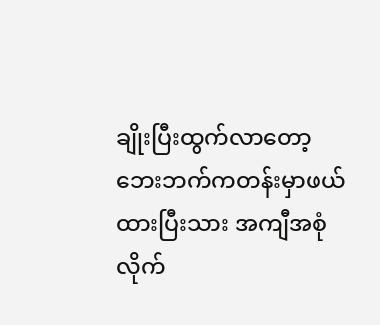ချိုးပြီးထွက်လာတော့ ဘေးဘက်ကတန်းမှာဖယ်ထားပြီးသား အကျီအစုံလိုက်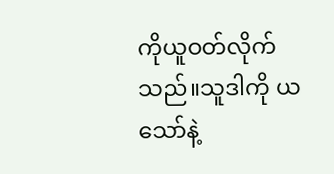ကိုယူဝတ်လိုက်သည်။သူဒါကို ယသော်နဲ့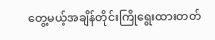တွေ့မယ့်အချိန်တိုင်းကြိုရွေးထားတတ်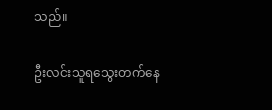သည်။

ဦးလင်းသူရသွေးတက်နေ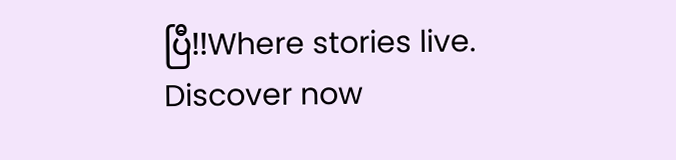ပြီ!!Where stories live. Discover now